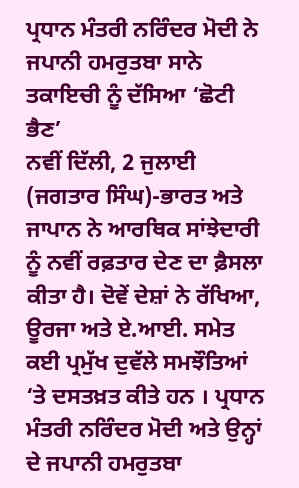ਪ੍ਰਧਾਨ ਮੰਤਰੀ ਨਰਿੰਦਰ ਮੋਦੀ ਨੇ ਜਪਾਨੀ ਹਮਰੁਤਬਾ ਸਾਨੇ ਤਕਾਇਚੀ ਨੂੰ ਦੱਸਿਆ ‘ਛੋਟੀ ਭੈਣ’
ਨਵੀਂ ਦਿੱਲੀ, 2 ਜੁਲਾਈ (ਜਗਤਾਰ ਸਿੰਘ)-ਭਾਰਤ ਅਤੇ ਜਾਪਾਨ ਨੇ ਆਰਥਿਕ ਸਾਂਝੇਦਾਰੀ ਨੂੰ ਨਵੀਂ ਰਫ਼ਤਾਰ ਦੇਣ ਦਾ ਫ਼ੈਸਲਾ ਕੀਤਾ ਹੈ। ਦੋਵੇਂ ਦੇਸ਼ਾਂ ਨੇ ਰੱਖਿਆ, ਊਰਜਾ ਅਤੇ ਏ.ਆਈ. ਸਮੇਤ ਕਈ ਪ੍ਰਮੁੱਖ ਦੁਵੱਲੇ ਸਮਝੌਤਿਆਂ ‘ਤੇ ਦਸਤਖ਼ਤ ਕੀਤੇ ਹਨ । ਪ੍ਰਧਾਨ ਮੰਤਰੀ ਨਰਿੰਦਰ ਮੋਦੀ ਅਤੇ ਉਨ੍ਹਾਂ ਦੇ ਜਪਾਨੀ ਹਮਰੁਤਬਾ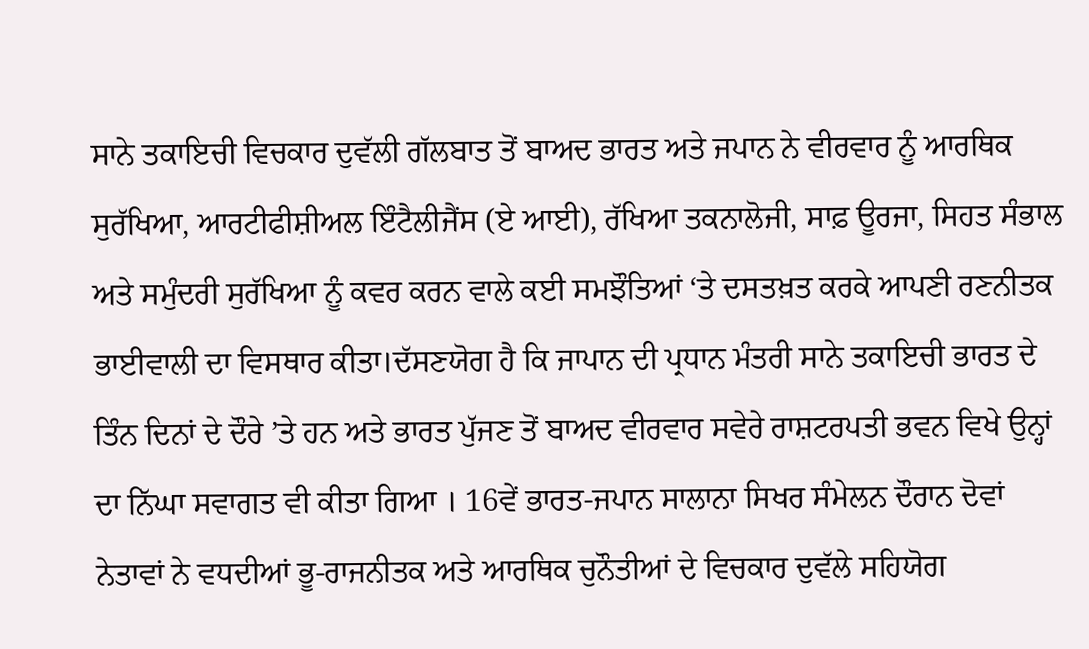ਸਾਨੇ ਤਕਾਇਚੀ ਵਿਚਕਾਰ ਦੁਵੱਲੀ ਗੱਲਬਾਤ ਤੋਂ ਬਾਅਦ ਭਾਰਤ ਅਤੇ ਜਪਾਨ ਨੇ ਵੀਰਵਾਰ ਨੂੰ ਆਰਥਿਕ ਸੁਰੱਖਿਆ, ਆਰਟੀਫੀਸ਼ੀਅਲ ਇੰਟੈਲੀਜੈਂਸ (ਏ ਆਈ), ਰੱਖਿਆ ਤਕਨਾਲੋਜੀ, ਸਾਫ਼ ਊਰਜਾ, ਸਿਹਤ ਸੰਭਾਲ ਅਤੇ ਸਮੁੰਦਰੀ ਸੁਰੱਖਿਆ ਨੂੰ ਕਵਰ ਕਰਨ ਵਾਲੇ ਕਈ ਸਮਝੌਤਿਆਂ ‘ਤੇ ਦਸਤਖ਼ਤ ਕਰਕੇ ਆਪਣੀ ਰਣਨੀਤਕ ਭਾਈਵਾਲੀ ਦਾ ਵਿਸਥਾਰ ਕੀਤਾ।ਦੱਸਣਯੋਗ ਹੈ ਕਿ ਜਾਪਾਨ ਦੀ ਪ੍ਰਧਾਨ ਮੰਤਰੀ ਸਾਨੇ ਤਕਾਇਚੀ ਭਾਰਤ ਦੇ ਤਿੰਨ ਦਿਨਾਂ ਦੇ ਦੌਰੇ ’ਤੇ ਹਨ ਅਤੇ ਭਾਰਤ ਪੁੱਜਣ ਤੋਂ ਬਾਅਦ ਵੀਰਵਾਰ ਸਵੇਰੇ ਰਾਸ਼ਟਰਪਤੀ ਭਵਨ ਵਿਖੇ ਉਨ੍ਹਾਂ ਦਾ ਨਿੱਘਾ ਸਵਾਗਤ ਵੀ ਕੀਤਾ ਗਿਆ । 16ਵੇਂ ਭਾਰਤ-ਜਪਾਨ ਸਾਲਾਨਾ ਸਿਖਰ ਸੰਮੇਲਨ ਦੌਰਾਨ ਦੋਵਾਂ ਨੇਤਾਵਾਂ ਨੇ ਵਧਦੀਆਂ ਭੂ-ਰਾਜਨੀਤਕ ਅਤੇ ਆਰਥਿਕ ਚੁਨੌਤੀਆਂ ਦੇ ਵਿਚਕਾਰ ਦੁਵੱਲੇ ਸਹਿਯੋਗ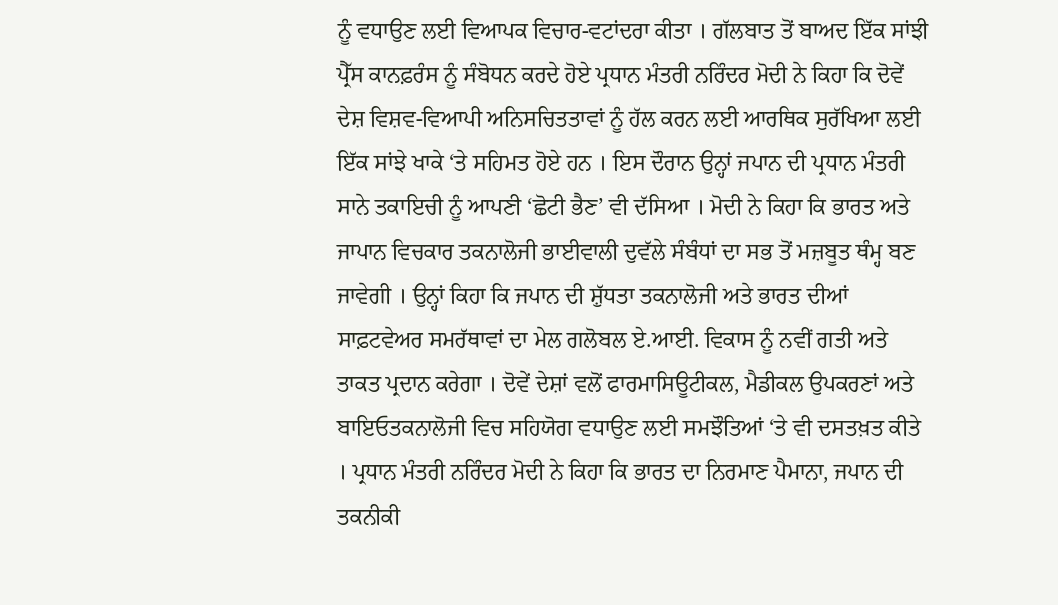ਨੂੰ ਵਧਾਉਣ ਲਈ ਵਿਆਪਕ ਵਿਚਾਰ-ਵਟਾਂਦਰਾ ਕੀਤਾ । ਗੱਲਬਾਤ ਤੋਂ ਬਾਅਦ ਇੱਕ ਸਾਂਝੀ ਪ੍ਰੈੱਸ ਕਾਨਫ਼ਰੰਸ ਨੂੰ ਸੰਬੋਧਨ ਕਰਦੇ ਹੋਏ ਪ੍ਰਧਾਨ ਮੰਤਰੀ ਨਰਿੰਦਰ ਮੋਦੀ ਨੇ ਕਿਹਾ ਕਿ ਦੋਵੇਂ ਦੇਸ਼ ਵਿਸ਼ਵ-ਵਿਆਪੀ ਅਨਿਸਚਿਤਤਾਵਾਂ ਨੂੰ ਹੱਲ ਕਰਨ ਲਈ ਆਰਥਿਕ ਸੁਰੱਖਿਆ ਲਈ ਇੱਕ ਸਾਂਝੇ ਖਾਕੇ ‘ਤੇ ਸਹਿਮਤ ਹੋਏ ਹਨ । ਇਸ ਦੌਰਾਨ ਉਨ੍ਹਾਂ ਜਪਾਨ ਦੀ ਪ੍ਰਧਾਨ ਮੰਤਰੀ ਸਾਨੇ ਤਕਾਇਚੀ ਨੂੰ ਆਪਣੀ ‘ਛੋਟੀ ਭੈਣ’ ਵੀ ਦੱਸਿਆ । ਮੋਦੀ ਨੇ ਕਿਹਾ ਕਿ ਭਾਰਤ ਅਤੇ ਜਾਪਾਨ ਵਿਚਕਾਰ ਤਕਨਾਲੋਜੀ ਭਾਈਵਾਲੀ ਦੁਵੱਲੇ ਸੰਬੰਧਾਂ ਦਾ ਸਭ ਤੋਂ ਮਜ਼ਬੂਤ ਥੰਮ੍ਹ ਬਣ ਜਾਵੇਗੀ । ਉਨ੍ਹਾਂ ਕਿਹਾ ਕਿ ਜਪਾਨ ਦੀ ਸ਼ੁੱਧਤਾ ਤਕਨਾਲੋਜੀ ਅਤੇ ਭਾਰਤ ਦੀਆਂ ਸਾਫ਼ਟਵੇਅਰ ਸਮਰੱਥਾਵਾਂ ਦਾ ਮੇਲ ਗਲੋਬਲ ਏ.ਆਈ. ਵਿਕਾਸ ਨੂੰ ਨਵੀਂ ਗਤੀ ਅਤੇ ਤਾਕਤ ਪ੍ਰਦਾਨ ਕਰੇਗਾ । ਦੋਵੇਂ ਦੇਸ਼ਾਂ ਵਲੋਂ ਫਾਰਮਾਸਿਊਟੀਕਲ, ਮੈਡੀਕਲ ਉਪਕਰਣਾਂ ਅਤੇ ਬਾਇਓਤਕਨਾਲੋਜੀ ਵਿਚ ਸਹਿਯੋਗ ਵਧਾਉਣ ਲਈ ਸਮਝੌਤਿਆਂ ‘ਤੇ ਵੀ ਦਸਤਖ਼ਤ ਕੀਤੇ । ਪ੍ਰਧਾਨ ਮੰਤਰੀ ਨਰਿੰਦਰ ਮੋਦੀ ਨੇ ਕਿਹਾ ਕਿ ਭਾਰਤ ਦਾ ਨਿਰਮਾਣ ਪੈਮਾਨਾ, ਜਪਾਨ ਦੀ ਤਕਨੀਕੀ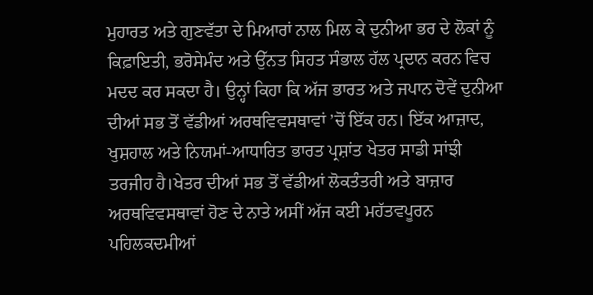ਮੁਹਾਰਤ ਅਤੇ ਗੁਣਵੱਤਾ ਦੇ ਮਿਆਰਾਂ ਨਾਲ ਮਿਲ ਕੇ ਦੁਨੀਆ ਭਰ ਦੇ ਲੋਕਾਂ ਨੂੰ ਕਿਫ਼ਾਇਤੀ, ਭਰੋਸੇਮੰਦ ਅਤੇ ਉੱਨਤ ਸਿਹਤ ਸੰਭਾਲ ਹੱਲ ਪ੍ਰਦਾਨ ਕਰਨ ਵਿਚ ਮਦਦ ਕਰ ਸਕਦਾ ਹੈ। ਉਨ੍ਹਾਂ ਕਿਹਾ ਕਿ ਅੱਜ ਭਾਰਤ ਅਤੇ ਜਪਾਨ ਦੋਵੇਂ ਦੁਨੀਆ ਦੀਆਂ ਸਭ ਤੋਂ ਵੱਡੀਆਂ ਅਰਥਵਿਵਸਥਾਵਾਂ ’ਚੋਂ ਇੱਕ ਹਨ। ਇੱਕ ਆਜ਼ਾਦ, ਖੁਸ਼ਹਾਲ ਅਤੇ ਨਿਯਮਾਂ-ਆਧਾਰਿਤ ਭਾਰਤ ਪ੍ਰਸ਼ਾਂਤ ਖੇਤਰ ਸਾਡੀ ਸਾਂਝੀ ਤਰਜੀਹ ਹੈ।ਖੇਤਰ ਦੀਆਂ ਸਭ ਤੋਂ ਵੱਡੀਆਂ ਲੋਕਤੰਤਰੀ ਅਤੇ ਬਾਜ਼ਾਰ ਅਰਥਵਿਵਸਥਾਵਾਂ ਹੋਣ ਦੇ ਨਾਤੇ ਅਸੀਂ ਅੱਜ ਕਈ ਮਹੱਤਵਪੂਰਨ ਪਹਿਲਕਦਮੀਆਂ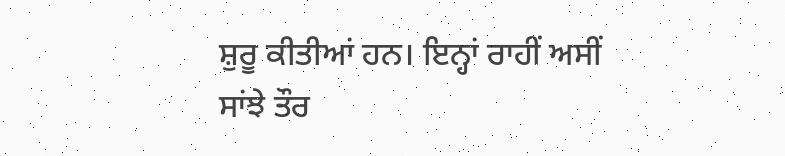ਸ਼ੁਰੂ ਕੀਤੀਆਂ ਹਨ। ਇਨ੍ਹਾਂ ਰਾਹੀਂ ਅਸੀਂ ਸਾਂਝੇ ਤੌਰ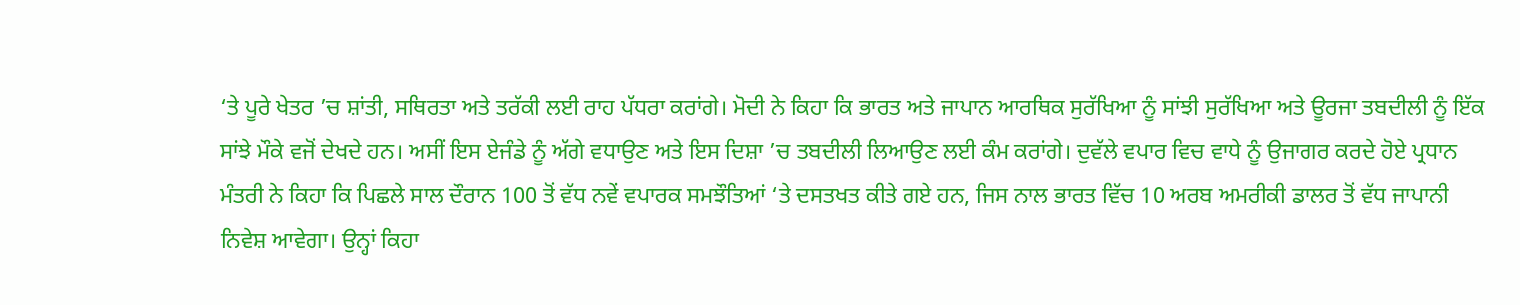‘ਤੇ ਪੂਰੇ ਖੇਤਰ ’ਚ ਸ਼ਾਂਤੀ, ਸਥਿਰਤਾ ਅਤੇ ਤਰੱਕੀ ਲਈ ਰਾਹ ਪੱਧਰਾ ਕਰਾਂਗੇ। ਮੋਦੀ ਨੇ ਕਿਹਾ ਕਿ ਭਾਰਤ ਅਤੇ ਜਾਪਾਨ ਆਰਥਿਕ ਸੁਰੱਖਿਆ ਨੂੰ ਸਾਂਝੀ ਸੁਰੱਖਿਆ ਅਤੇ ਊਰਜਾ ਤਬਦੀਲੀ ਨੂੰ ਇੱਕ ਸਾਂਝੇ ਮੌਕੇ ਵਜੋਂ ਦੇਖਦੇ ਹਨ। ਅਸੀਂ ਇਸ ਏਜੰਡੇ ਨੂੰ ਅੱਗੇ ਵਧਾਉਣ ਅਤੇ ਇਸ ਦਿਸ਼ਾ ’ਚ ਤਬਦੀਲੀ ਲਿਆਉਣ ਲਈ ਕੰਮ ਕਰਾਂਗੇ। ਦੁਵੱਲੇ ਵਪਾਰ ਵਿਚ ਵਾਧੇ ਨੂੰ ਉਜਾਗਰ ਕਰਦੇ ਹੋਏ ਪ੍ਰਧਾਨ ਮੰਤਰੀ ਨੇ ਕਿਹਾ ਕਿ ਪਿਛਲੇ ਸਾਲ ਦੌਰਾਨ 100 ਤੋਂ ਵੱਧ ਨਵੇਂ ਵਪਾਰਕ ਸਮਝੌਤਿਆਂ ‘ਤੇ ਦਸਤਖਤ ਕੀਤੇ ਗਏ ਹਨ, ਜਿਸ ਨਾਲ ਭਾਰਤ ਵਿੱਚ 10 ਅਰਬ ਅਮਰੀਕੀ ਡਾਲਰ ਤੋਂ ਵੱਧ ਜਾਪਾਨੀ ਨਿਵੇਸ਼ ਆਵੇਗਾ। ਉਨ੍ਹਾਂ ਕਿਹਾ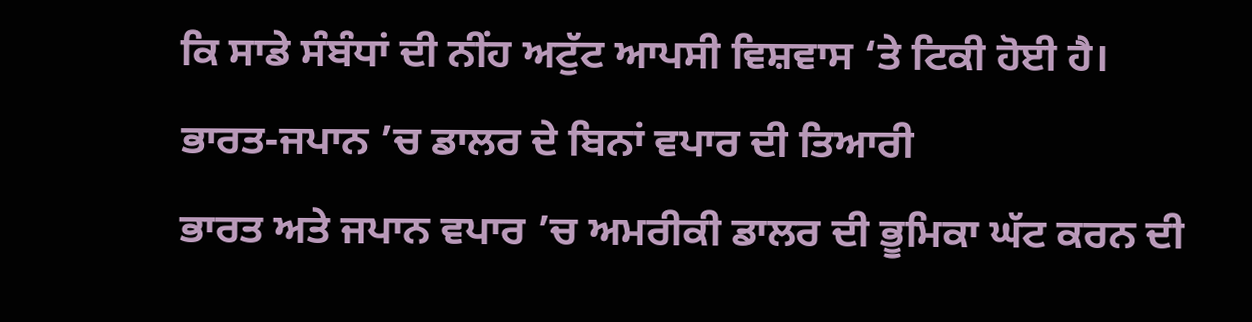ਕਿ ਸਾਡੇ ਸੰਬੰਧਾਂ ਦੀ ਨੀਂਹ ਅਟੁੱਟ ਆਪਸੀ ਵਿਸ਼ਵਾਸ ‘ਤੇ ਟਿਕੀ ਹੋਈ ਹੈ।
ਭਾਰਤ-ਜਪਾਨ ’ਚ ਡਾਲਰ ਦੇ ਬਿਨਾਂ ਵਪਾਰ ਦੀ ਤਿਆਰੀ
ਭਾਰਤ ਅਤੇ ਜਪਾਨ ਵਪਾਰ ’ਚ ਅਮਰੀਕੀ ਡਾਲਰ ਦੀ ਭੂਮਿਕਾ ਘੱਟ ਕਰਨ ਦੀ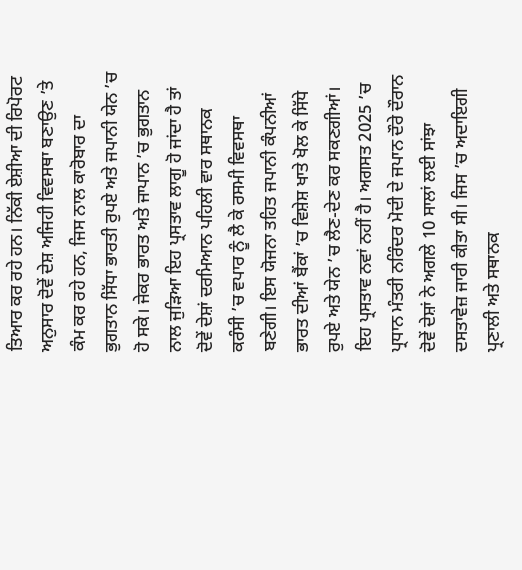ਤਿਆਰ ਕਰ ਰਹੇ ਹਨ। ਨਿੱਕੀ ਏਸ਼ੀਆ ਦੀ ਰਿਪੋਰਟ ਅਨੁਸਾਰ ਦੋਵੇਂ ਦੇਸ਼ ਅਜਿਹੀ ਵਿਵਸਥਾ ਬਣਾਉਣ ’ਤੇ ਕੰਮ ਕਰ ਰਹੇ ਹਨ, ਜਿਸ ਨਾਲ ਕਾਰੋਬਾਰ ਦਾ ਭੁਗਤਾਨ ਸਿੱਧਾ ਭਾਰਤੀ ਰੁਪਏ ਅਤੇ ਜਪਾਨੀ ਯੇਨ ’ਚ ਹੋ ਸਕੇ। ਜੇਕਰ ਭਾਰਤ ਅਤੇ ਜਾਪਾਨ ’ਚ ਭੁਗਤਾਨ ਨਾਲ ਜੁੜਿਆ ਇਹ ਪ੍ਰਸਤਾਵ ਲਾਗੂ ਹੋ ਜਾਂਦਾ ਹੈ ਤਾਂ ਦੋਵੇਂ ਦੇਸ਼ਾਂ ਦਰਮਿਆਨ ਪਹਿਲੀ ਵਾਰ ਸਥਾਨਕ ਕਰੰਸੀ ’ਚ ਵਪਾਰ ਨੂੰ ਲੈ ਕੇ ਰਸਮੀ ਵਿਵਸਥਾ ਬਣੇਗੀ। ਇਸ ਯੋਜਨਾ ਤਹਿਤ ਜਪਾਨੀ ਕੰਪਨੀਆਂ ਭਾਰਤ ਦੀਆਂ ਬੈਂਕਾਂ ’ਚ ਵਿਸ਼ੇਸ਼ ਖਾਤੇ ਖੋਲ ਕੇ ਸਿੱਧੇ ਰੁਪਏ ਅਤੇ ਯੇਨ ’ਚ ਲੈਣ-ਦੇਣ ਕਰ ਸਕਣਗੀਆਂ। ਇਹ ਪ੍ਰਸਤਾਵ ਨਵਾਂ ਨਹੀਂ ਹੈ। ਅਗਸਤ 2025 ’ਚ ਪ੍ਰਧਾਨ ਮੰਤਰੀ ਨਰਿੰਦਰ ਮੋਦੀ ਦੇ ਜਪਾਨ ਦੌਰੇ ਦੌਰਾਨ ਦੋਵੇਂ ਦੇਸ਼ਾਂ ਨੇ ਅਗਲੇ 10 ਸਾਲਾਂ ਲਈ ਸਾਂਝਾ ਦਸਤਾਵੇਜ਼ ਜਾਰੀ ਕੀਤਾ ਸੀ। ਜਿਸ ’ਚ ਅਦਾਇਗੀ ਪ੍ਰਣਾਲੀ ਅਤੇ ਸਥਾਨਕ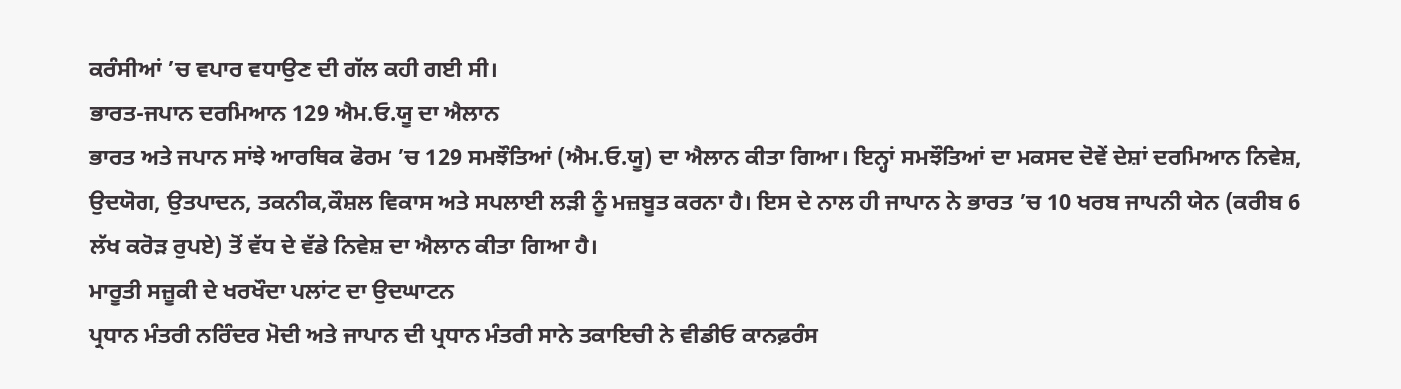ਕਰੰਸੀਆਂ ’ਚ ਵਪਾਰ ਵਧਾਉਣ ਦੀ ਗੱਲ ਕਹੀ ਗਈ ਸੀ।
ਭਾਰਤ-ਜਪਾਨ ਦਰਮਿਆਨ 129 ਐਮ.ਓ.ਯੂ ਦਾ ਐਲਾਨ
ਭਾਰਤ ਅਤੇ ਜਪਾਨ ਸਾਂਝੇ ਆਰਥਿਕ ਫੋਰਮ ’ਚ 129 ਸਮਝੌਤਿਆਂ (ਐਮ.ਓ.ਯੂ) ਦਾ ਐਲਾਨ ਕੀਤਾ ਗਿਆ। ਇਨ੍ਹਾਂ ਸਮਝੌਤਿਆਂ ਦਾ ਮਕਸਦ ਦੋਵੇਂ ਦੇਸ਼ਾਂ ਦਰਮਿਆਨ ਨਿਵੇਸ਼, ਉਦਯੋਗ, ਉਤਪਾਦਨ, ਤਕਨੀਕ,ਕੌਸ਼ਲ ਵਿਕਾਸ ਅਤੇ ਸਪਲਾਈ ਲੜੀ ਨੂੰ ਮਜ਼ਬੂਤ ਕਰਨਾ ਹੈ। ਇਸ ਦੇ ਨਾਲ ਹੀ ਜਾਪਾਨ ਨੇ ਭਾਰਤ ’ਚ 10 ਖਰਬ ਜਾਪਨੀ ਯੇਨ (ਕਰੀਬ 6 ਲੱਖ ਕਰੋੜ ਰੁਪਏ) ਤੋਂ ਵੱਧ ਦੇ ਵੱਡੇ ਨਿਵੇਸ਼ ਦਾ ਐਲਾਨ ਕੀਤਾ ਗਿਆ ਹੈ।
ਮਾਰੂਤੀ ਸਜ਼ੂਕੀ ਦੇ ਖਰਖੌਦਾ ਪਲਾਂਟ ਦਾ ਉਦਘਾਟਨ
ਪ੍ਰਧਾਨ ਮੰਤਰੀ ਨਰਿੰਦਰ ਮੋਦੀ ਅਤੇ ਜਾਪਾਨ ਦੀ ਪ੍ਰਧਾਨ ਮੰਤਰੀ ਸਾਨੇ ਤਕਾਇਚੀ ਨੇ ਵੀਡੀਓ ਕਾਨਫ਼ਰੰਸ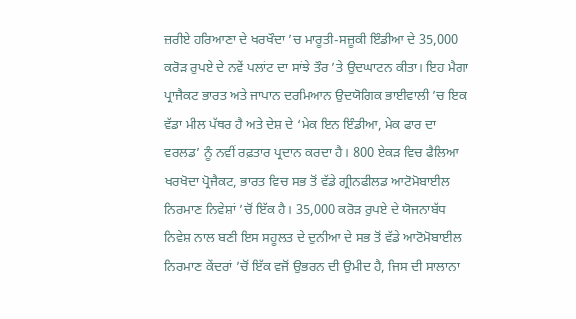ਜ਼ਰੀਏ ਹਰਿਆਣਾ ਦੇ ਖਰਖੌਦਾ ’ਚ ਮਾਰੂਤੀ-ਸਜ਼ੂਕੀ ਇੰਡੀਆ ਦੇ 35,000 ਕਰੋੜ ਰੁਪਏ ਦੇ ਨਵੇਂ ਪਲਾਂਟ ਦਾ ਸਾਂਝੇ ਤੌਰ ’ਤੇ ਉਦਘਾਟਨ ਕੀਤਾ। ਇਹ ਮੈਗਾ ਪ੍ਰਾਜੈਕਟ ਭਾਰਤ ਅਤੇ ਜਾਪਾਨ ਦਰਮਿਆਨ ਉਦਯੋਗਿਕ ਭਾਈਵਾਲੀ ’ਚ ਇਕ ਵੱਡਾ ਮੀਲ ਪੱਥਰ ਹੈ ਅਤੇ ਦੇਸ਼ ਦੇ ‘ਮੇਕ ਇਨ ਇੰਡੀਆ, ਮੇਕ ਫਾਰ ਦਾ ਵਰਲਡ’ ਨੂੰ ਨਵੀਂ ਰਫ਼ਤਾਰ ਪ੍ਰਦਾਨ ਕਰਦਾ ਹੈ। 800 ਏਕੜ ਵਿਚ ਫੈਲਿਆ ਖਰਖੋਦਾ ਪ੍ਰੋਜੈਕਟ, ਭਾਰਤ ਵਿਚ ਸਭ ਤੋਂ ਵੱਡੇ ਗ੍ਰੀਨਫੀਲਡ ਆਟੋਮੋਬਾਈਲ ਨਿਰਮਾਣ ਨਿਵੇਸ਼ਾਂ ’ਚੋਂ ਇੱਕ ਹੈ। 35,000 ਕਰੋੜ ਰੁਪਏ ਦੇ ਯੋਜਨਾਬੱਧ ਨਿਵੇਸ਼ ਨਾਲ ਬਣੀ ਇਸ ਸਹੂਲਤ ਦੇ ਦੁਨੀਆ ਦੇ ਸਭ ਤੋਂ ਵੱਡੇ ਆਟੋਮੋਬਾਈਲ ਨਿਰਮਾਣ ਕੇਂਦਰਾਂ ’ਚੋਂ ਇੱਕ ਵਜੋਂ ਉਭਰਨ ਦੀ ਉਮੀਦ ਹੈ, ਜਿਸ ਦੀ ਸਾਲਾਨਾ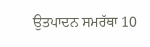ਉਤਪਾਦਨ ਸਮਰੱਥਾ 10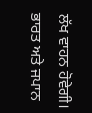ਲੱਖ ਵਾਹਨ ਹੋਵੇਗੀ।
ਭਾਰਤ ਅਤੇ ਜਪਾਨ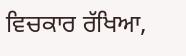ਵਿਚਕਾਰ ਰੱਖਿਆ,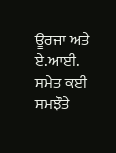ਊਰਜਾ ਅਤੇ ਏ.ਆਈ. ਸਮੇਤ ਕਈ ਸਮਝੌਤੇ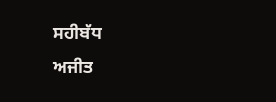ਸਹੀਬੱਧ
ਅਜੀਤ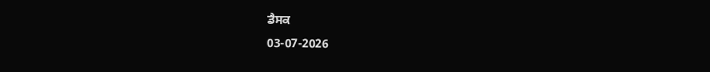ਡੈਸਕ
03-07-2026